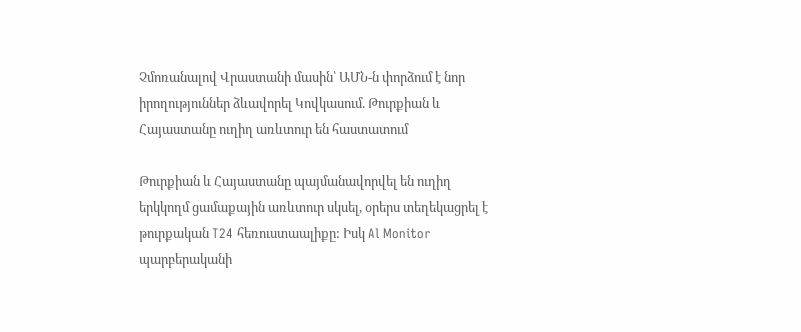Չմոռանալով Վրաստանի մասին՝ ԱՄՆ-ն փորձում է նոր իրողություններ ձևավորել Կովկասում. Թուրքիան և Հայաստանը ուղիղ առևտուր են հաստատում

Թուրքիան և Հայաստանը պայմանավորվել են ուղիղ երկկողմ ցամաքային առևտուր սկսել, օրերս տեղեկացրել է թուրքական T24 հեռուստաալիքը: Իսկ Al Monitor պարբերականի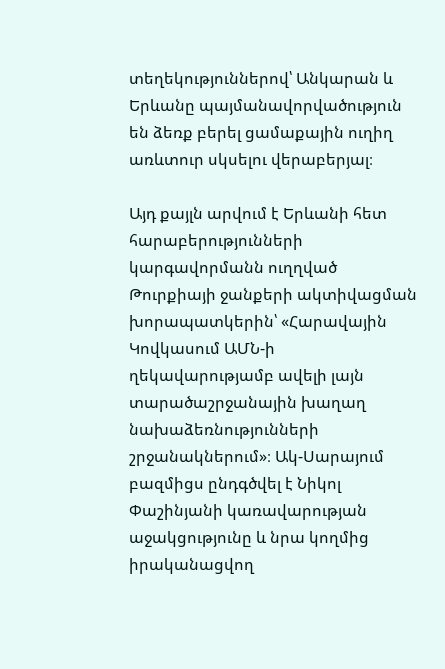տեղեկություններով՝ Անկարան և Երևանը պայմանավորվածություն են ձեռք բերել ցամաքային ուղիղ առևտուր սկսելու վերաբերյալ։

Այդ քայլն արվում է Երևանի հետ հարաբերությունների կարգավորմանն ուղղված Թուրքիայի ջանքերի ակտիվացման խորապատկերին՝ «Հարավային Կովկասում ԱՄՆ-ի ղեկավարությամբ ավելի լայն տարածաշրջանային խաղաղ նախաձեռնությունների շրջանակներում»։ Ակ-Սարայում բազմիցս ընդգծվել է Նիկոլ Փաշինյանի կառավարության աջակցությունը և նրա կողմից իրականացվող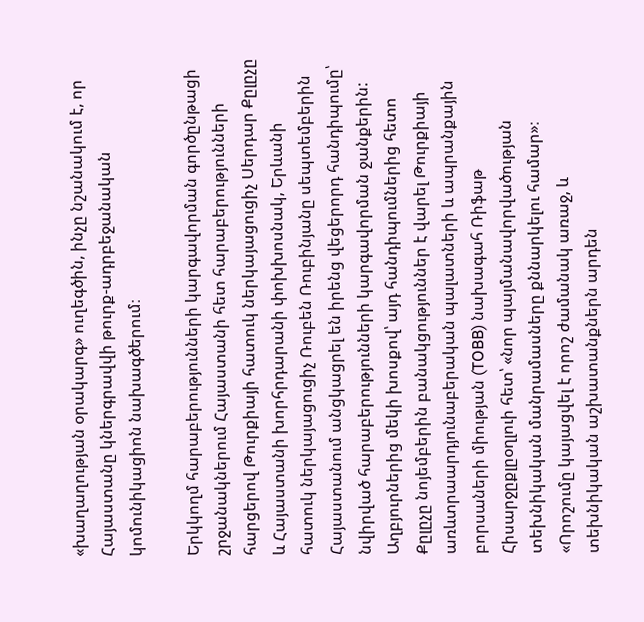«խաղաղության օրակարգ» ուղեգծին, ինչը նշանակում է, որ Հայաստանը կներգրավվի թուրք-ադրբեջանական կոմունիկացիոն նախագծերում։

Երկկողմ հարաբերությունների կարգավորման գործընթացի շրջանակներում Հայաստանի հետ հարաբերությունների հարցերով Թուրքիայի հատուկ ներկայացուցիչ Սերդար Քըլըչը և Հայաստանի խորհրդարանի փոխխոսնակ, Երևանի հատուկ ներկայացուցիչ Ռուբեն Ռուբինյանը սեպտեմբերին Հայաստանում անցկացրել են իրենց վեցերորդ հանդիպումը՝ նվիրված հարաբերությունների կարգավորման ջանքերին: Աղբյուրներից մեկի խոսքով՝ այդ հանդիպումներից հետո Քըլըչը նոյեմբերին բանակցություններ է վարել Թուրքիայի առևտրաարդյունաբերական պալատների և ապրանքային բորսաների միության (TOBB) նախագահ Ռիֆաթ Հիսարջըքլըօղլուի հետ՝ «նոր պայմանավորվածության տեխնիկական մանրամասները քննարկելու համար»։ «Որոշումը կայացվել է որոշ ժամանակ առաջ, և տեխնիկական աշխատանքներն արդեն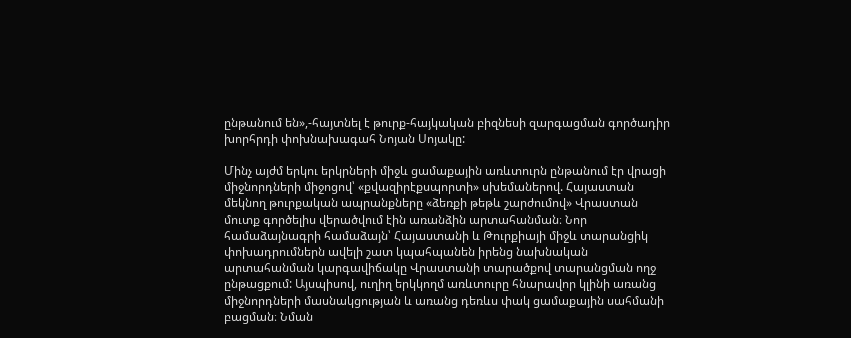ընթանում են»,-հայտնել է թուրք-հայկական բիզնեսի զարգացման գործադիր խորհրդի փոխնախագահ Նոյան Սոյակը:

Մինչ այժմ երկու երկրների միջև ցամաքային առևտուրն ընթանում էր վրացի միջնորդների միջոցով՝ «քվազիրէքսպորտի» սխեմաներով. Հայաստան մեկնող թուրքական ապրանքները «ձեռքի թեթև շարժումով» Վրաստան մուտք գործելիս վերածվում էին առանձին արտահանման։ Նոր համաձայնագրի համաձայն՝ Հայաստանի և Թուրքիայի միջև տարանցիկ փոխադրումներն ավելի շատ կպահպանեն իրենց նախնական արտահանման կարգավիճակը Վրաստանի տարածքով տարանցման ողջ ընթացքում: Այսպիսով, ուղիղ երկկողմ առևտուրը հնարավոր կլինի առանց միջնորդների մասնակցության և առանց դեռևս փակ ցամաքային սահմանի բացման։ Նման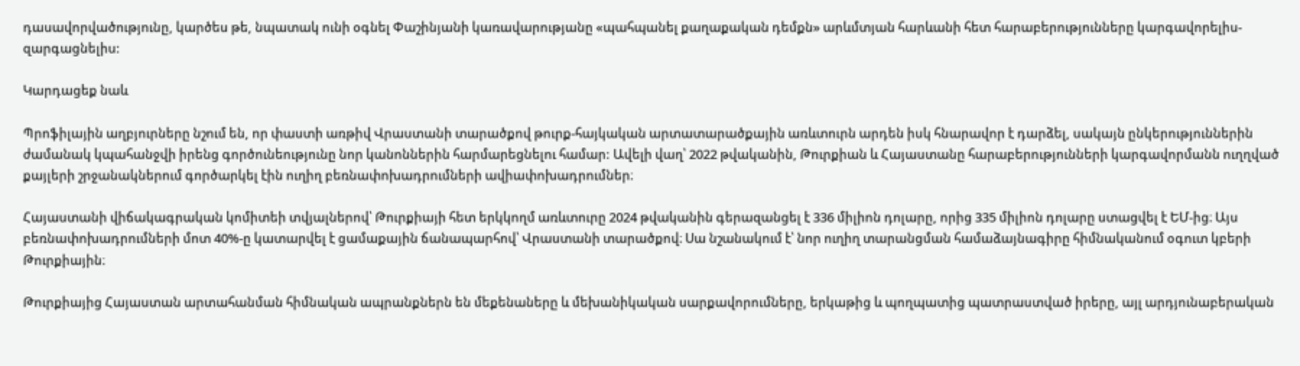դասավորվածությունը, կարծես թե, նպատակ ունի օգնել Փաշինյանի կառավարությանը «պահպանել քաղաքական դեմքն» արևմտյան հարևանի հետ հարաբերությունները կարգավորելիս-զարգացնելիս:

Կարդացեք նաև

Պրոֆիլային աղբյուրները նշում են, որ փաստի առթիվ Վրաստանի տարածքով թուրք-հայկական արտատարածքային առևտուրն արդեն իսկ հնարավոր է դարձել, սակայն ընկերություններին ժամանակ կպահանջվի իրենց գործունեությունը նոր կանոններին հարմարեցնելու համար: Ավելի վաղ՝ 2022 թվականին, Թուրքիան և Հայաստանը հարաբերությունների կարգավորմանն ուղղված քայլերի շրջանակներում գործարկել էին ուղիղ բեռնափոխադրումների ավիափոխադրումներ։

Հայաստանի վիճակագրական կոմիտեի տվյալներով՝ Թուրքիայի հետ երկկողմ առևտուրը 2024 թվականին գերազանցել է 336 միլիոն դոլարը, որից 335 միլիոն դոլարը ստացվել է ԵՄ-ից։ Այս բեռնափոխադրումների մոտ 40%-ը կատարվել է ցամաքային ճանապարհով՝ Վրաստանի տարածքով։ Սա նշանակում է՝ նոր ուղիղ տարանցման համաձայնագիրը հիմնականում օգուտ կբերի Թուրքիային։

Թուրքիայից Հայաստան արտահանման հիմնական ապրանքներն են մեքենաները և մեխանիկական սարքավորումները, երկաթից և պողպատից պատրաստված իրերը, այլ արդյունաբերական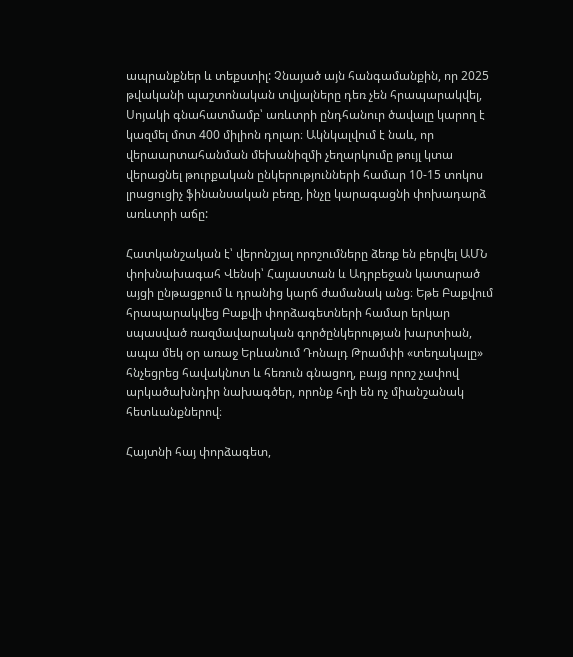ապրանքներ և տեքստիլ: Չնայած այն հանգամանքին, որ 2025 թվականի պաշտոնական տվյալները դեռ չեն հրապարակվել, Սոյակի գնահատմամբ՝ առևտրի ընդհանուր ծավալը կարող է կազմել մոտ 400 միլիոն դոլար։ Ակնկալվում է նաև, որ վերաարտահանման մեխանիզմի չեղարկումը թույլ կտա վերացնել թուրքական ընկերությունների համար 10-15 տոկոս լրացուցիչ ֆինանսական բեռը, ինչը կարագացնի փոխադարձ առևտրի աճը:

Հատկանշական է՝ վերոնշյալ որոշումները ձեռք են բերվել ԱՄՆ փոխնախագահ Վենսի՝ Հայաստան և Ադրբեջան կատարած այցի ընթացքում և դրանից կարճ ժամանակ անց։ Եթե Բաքվում հրապարակվեց Բաքվի փորձագետների համար երկար սպասված ռազմավարական գործընկերության խարտիան, ապա մեկ օր առաջ Երևանում Դոնալդ Թրամփի «տեղակալը» հնչեցրեց հավակնոտ և հեռուն գնացող, բայց որոշ չափով արկածախնդիր նախագծեր, որոնք հղի են ոչ միանշանակ հետևանքներով։

Հայտնի հայ փորձագետ,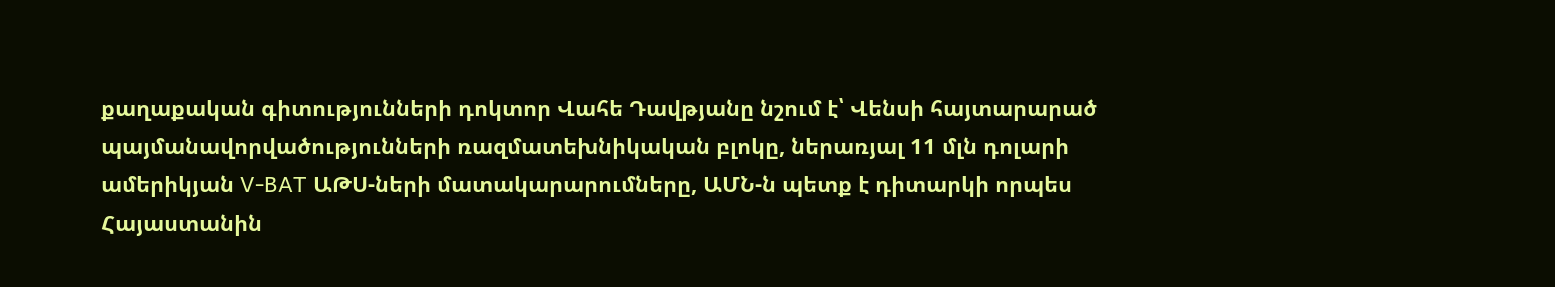քաղաքական գիտությունների դոկտոր Վահե Դավթյանը նշում է՝ Վենսի հայտարարած պայմանավորվածությունների ռազմատեխնիկական բլոկը, ներառյալ 11 մլն դոլարի ամերիկյան V-BAT ԱԹՍ-ների մատակարարումները, ԱՄՆ-ն պետք է դիտարկի որպես Հայաստանին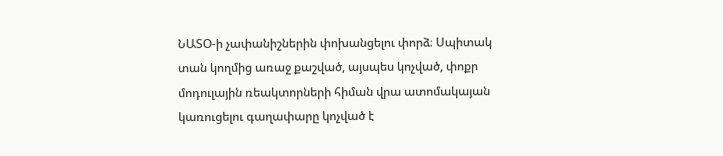ՆԱՏՕ-ի չափանիշներին փոխանցելու փորձ։ Սպիտակ տան կողմից առաջ քաշված, այսպես կոչված, փոքր մոդուլային ռեակտորների հիման վրա ատոմակայան կառուցելու գաղափարը կոչված է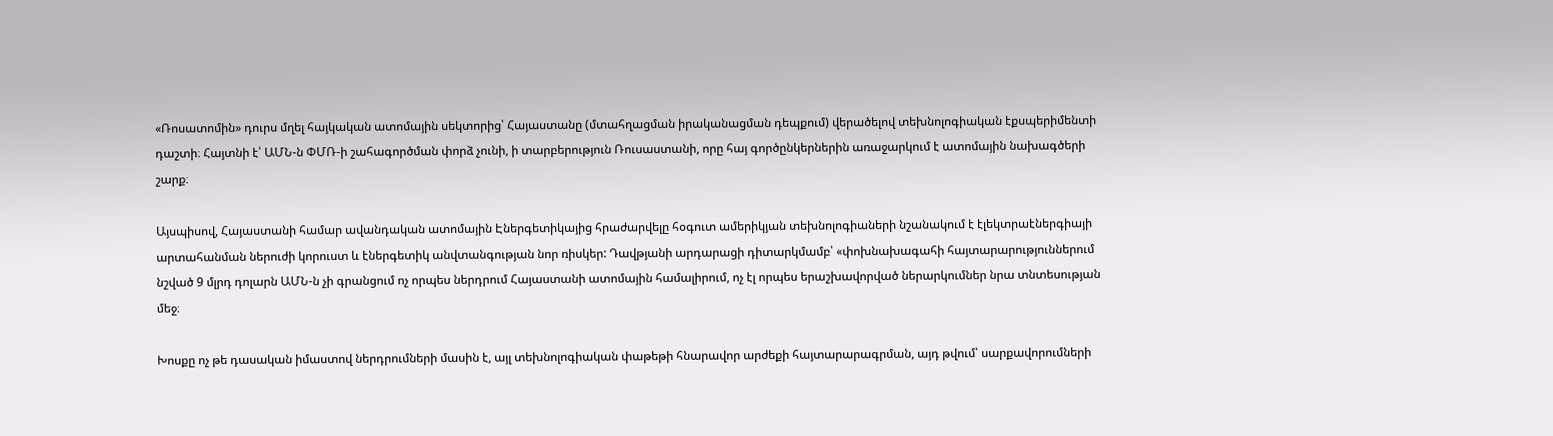«Ռոսատոմին» դուրս մղել հայկական ատոմային սեկտորից՝ Հայաստանը (մտահղացման իրականացման դեպքում) վերածելով տեխնոլոգիական էքսպերիմենտի դաշտի։ Հայտնի է՝ ԱՄՆ-ն ՓՄՌ-ի շահագործման փորձ չունի, ի տարբերություն Ռուսաստանի, որը հայ գործընկերներին առաջարկում է ատոմային նախագծերի շարք։

Այսպիսով, Հայաստանի համար ավանդական ատոմային Էներգետիկայից հրաժարվելը հօգուտ ամերիկյան տեխնոլոգիաների նշանակում է էլեկտրաէներգիայի արտահանման ներուժի կորուստ և էներգետիկ անվտանգության նոր ռիսկեր: Դավթյանի արդարացի դիտարկմամբ՝ «փոխնախագահի հայտարարություններում նշված 9 մլրդ դոլարն ԱՄՆ-ն չի գրանցում ոչ որպես ներդրում Հայաստանի ատոմային համալիրում, ոչ էլ որպես երաշխավորված ներարկումներ նրա տնտեսության մեջ։

Խոսքը ոչ թե դասական իմաստով ներդրումների մասին է, այլ տեխնոլոգիական փաթեթի հնարավոր արժեքի հայտարարագրման, այդ թվում՝ սարքավորումների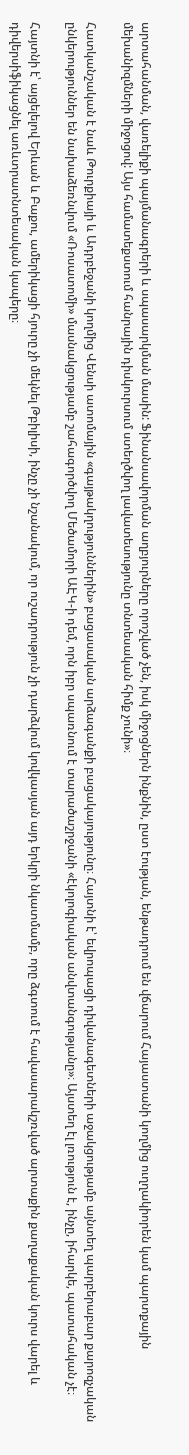արտահանման, վառելիքի պայմանագրերի և սպասարկման մասին: Ֆինանսավորման աղբյուրները որոշված չեն, իսկ միջոցներն ինքնին, ըստ էության, ենթադրում են վճարում Հայաստանի կողմից ուղղակիորեն կամ պարտքային մեխանիզմների միջոցով: Այս համատեքստում հանրային դիսկուրսում ստեղծվող լավատեսությունը տնտեսական հիմք չունի»։

Հատկանշական է նաև Թուրքիայի և Ադրբեջանի կողմից Վենսի ատոմային «գայթակղություններին» բացասական արձագանքի բացակայությունը։ Հայտնի է՝ եվրոպացի դիվանագետների աջակցությամբ այնտեղ պարբերաբար քարոզչական ընկերություններ են նախաձեռնվում «Ռոսատոմի» մասնակցությամբ շահագործվող Մեծամորի ԱԷԿ-ի դեմ, որն իբր սպառնում է տարածաշրջանի «էկոլոգիական անվտանգությանը»։ Այստեղ էլ լռություն է, ինչը, իհարկե, պատահական չէ։

Հայտնի է՝ այցելելով Երևան և Բաքու, ամերիկացի հյուրը չի մեկնել Թբիլիսի, ինչը չի նշանակում, որ ուշադրություն չի դարձվում կովկասյան այդ երկրի նկատմամբ, որը ձգտում է հավասարակշռված արտաքին քաղաքական կուրս վարել և դիվերսիֆիկացնել առևտրատնտեսական կապերը։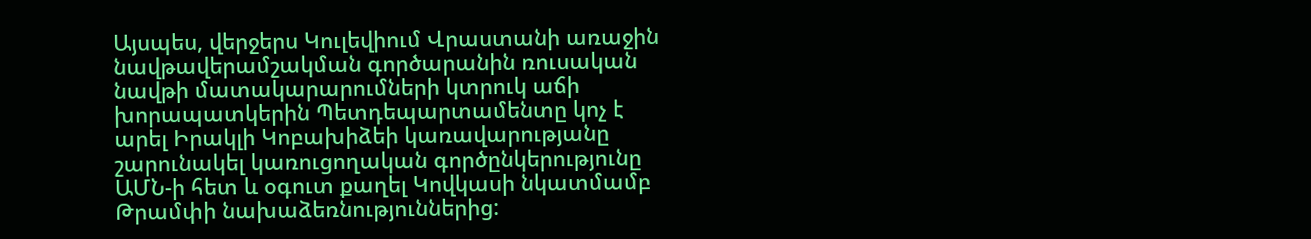Այսպես, վերջերս Կուլեվիում Վրաստանի առաջին նավթավերամշակման գործարանին ռուսական նավթի մատակարարումների կտրուկ աճի խորապատկերին Պետդեպարտամենտը կոչ է արել Իրակլի Կոբախիձեի կառավարությանը շարունակել կառուցողական գործընկերությունը ԱՄՆ-ի հետ և օգուտ քաղել Կովկասի նկատմամբ Թրամփի նախաձեռնություններից: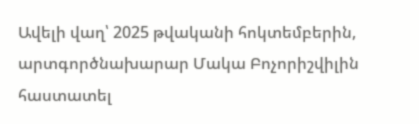Ավելի վաղ՝ 2025 թվականի հոկտեմբերին, արտգործնախարար Մակա Բոչորիշվիլին հաստատել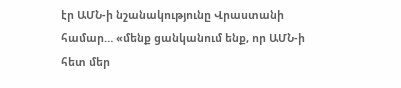էր ԱՄՆ-ի նշանակությունը Վրաստանի համար… «մենք ցանկանում ենք, որ ԱՄՆ-ի հետ մեր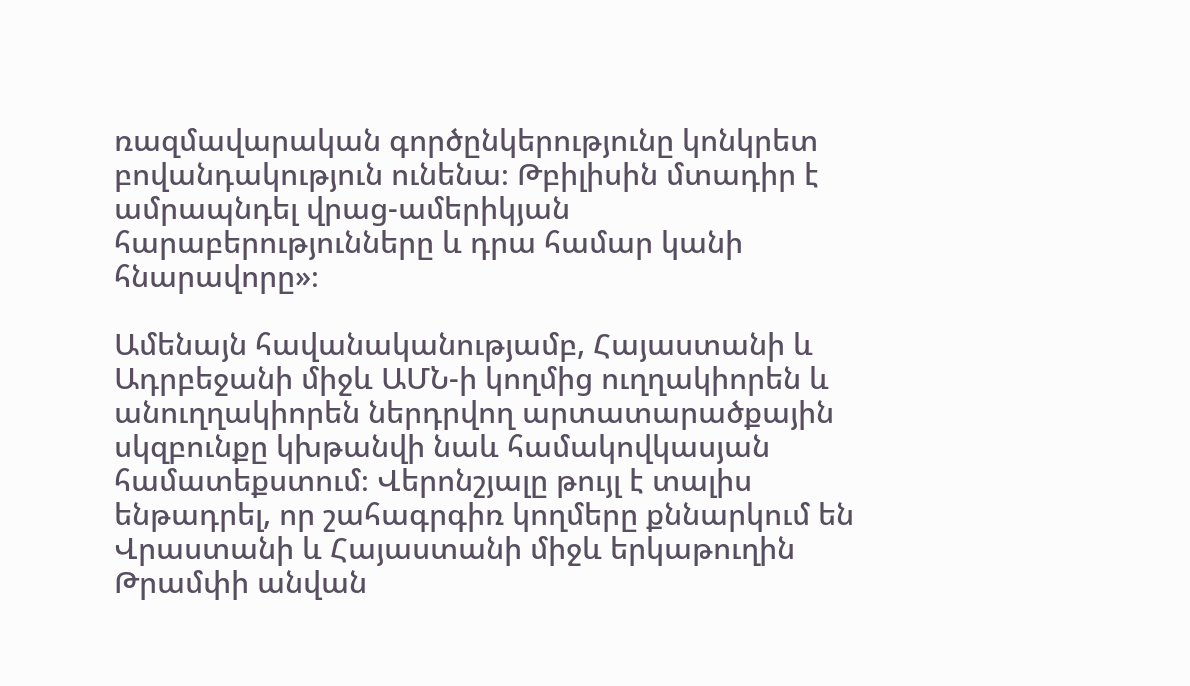ռազմավարական գործընկերությունը կոնկրետ բովանդակություն ունենա։ Թբիլիսին մտադիր է ամրապնդել վրաց-ամերիկյան հարաբերությունները և դրա համար կանի հնարավորը»։

Ամենայն հավանականությամբ, Հայաստանի և Ադրբեջանի միջև ԱՄՆ-ի կողմից ուղղակիորեն և անուղղակիորեն ներդրվող արտատարածքային սկզբունքը կխթանվի նաև համակովկասյան համատեքստում։ Վերոնշյալը թույլ է տալիս ենթադրել, որ շահագրգիռ կողմերը քննարկում են Վրաստանի և Հայաստանի միջև երկաթուղին Թրամփի անվան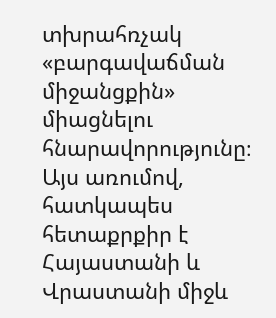տխրահռչակ «բարգավաճման միջանցքին» միացնելու հնարավորությունը։ Այս առումով, հատկապես հետաքրքիր է Հայաստանի և Վրաստանի միջև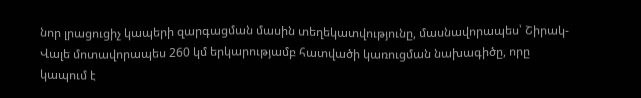նոր լրացուցիչ կապերի զարգացման մասին տեղեկատվությունը, մասնավորապես՝ Շիրակ-Վալե մոտավորապես 260 կմ երկարությամբ հատվածի կառուցման նախագիծը, որը կապում է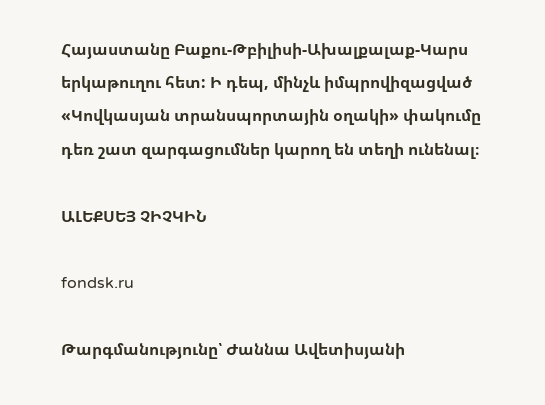Հայաստանը Բաքու-Թբիլիսի-Ախալքալաք-Կարս երկաթուղու հետ: Ի դեպ, մինչև իմպրովիզացված «Կովկասյան տրանսպորտային օղակի» փակումը դեռ շատ զարգացումներ կարող են տեղի ունենալ։

ԱԼԵՔՍԵՅ ՉԻՉԿԻՆ

fondsk.ru

Թարգմանությունը՝ Ժաննա Ավետիսյանի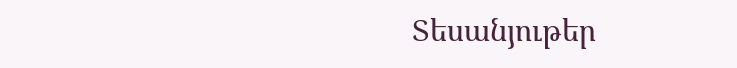Տեսանյութեր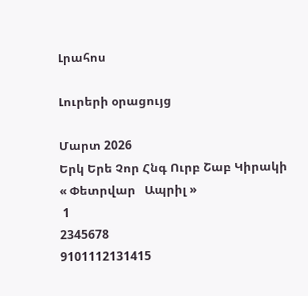Լրահոս

Լուրերի օրացույց

Մարտ 2026
Երկ Երե Չոր Հնգ Ուրբ Շաբ Կիրակի
« Փետրվար   Ապրիլ »
 1
2345678
9101112131415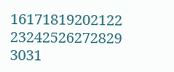16171819202122
23242526272829
3031